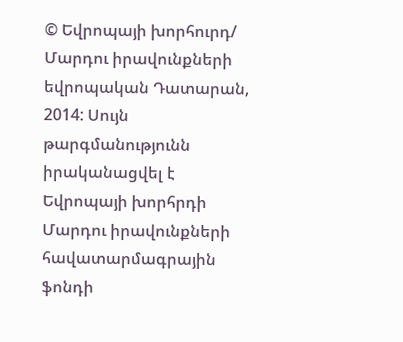© Եվրոպայի խորհուրդ/ Մարդու իրավունքների եվրոպական Դատարան, 2014: Սույն թարգմանությունն իրականացվել է Եվրոպայի խորհրդի Մարդու իրավունքների հավատարմագրային ֆոնդի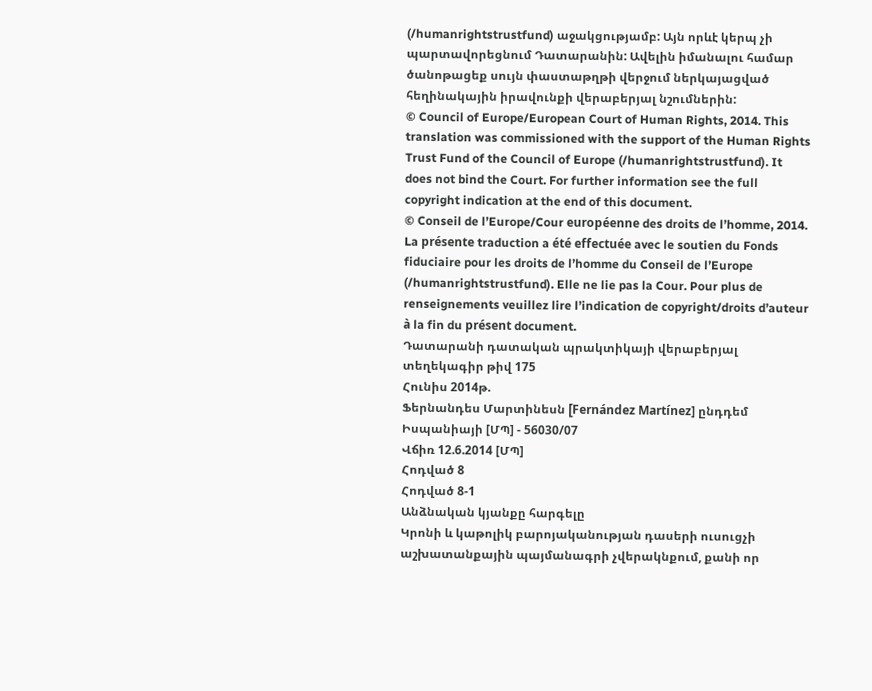(/humanrightstrustfund) աջակցությամբ: Այն որևէ կերպ չի պարտավորեցնում Դատարանին: Ավելին իմանալու համար ծանոթացեք սույն փաստաթղթի վերջում ներկայացված հեղինակային իրավունքի վերաբերյալ նշումներին:
© Council of Europe/European Court of Human Rights, 2014. This translation was commissioned with the support of the Human Rights Trust Fund of the Council of Europe (/humanrightstrustfund). It does not bind the Court. For further information see the full copyright indication at the end of this document.
© Conseil de l’Europe/Cour européenne des droits de l’homme, 2014. La présente traduction a été effectuée avec le soutien du Fonds fiduciaire pour les droits de l’homme du Conseil de l’Europe (/humanrightstrustfund). Elle ne lie pas la Cour. Pour plus de renseignements veuillez lire l’indication de copyright/droits d’auteur à la fin du présent document.
Դատարանի դատական պրակտիկայի վերաբերյալ տեղեկագիր թիվ 175
Հունիս 2014թ.
Ֆերնանդես Մարտինեսն [Fernández Martínez] ընդդեմ Իսպանիայի [ՄՊ] - 56030/07
Վճիռ 12.6.2014 [ՄՊ]
Հոդված 8
Հոդված 8-1
Անձնական կյանքը հարգելը
Կրոնի և կաթոլիկ բարոյականության դասերի ուսուցչի աշխատանքային պայմանագրի չվերակնքում, քանի որ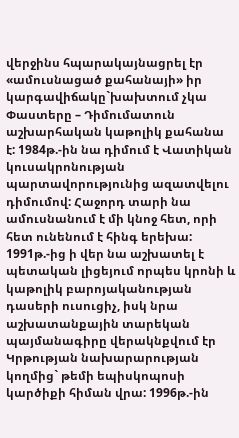վերջինս հպարակայնացրել էր «ամուսնացած քահանայի» իր կարգավիճակը`խախտում չկա
Փաստերը – Դիմումատուն աշխարհական կաթոլիկ քահանա է: 1984թ.-ին նա դիմում է Վատիկան կուսակրոնության պարտավորությունից ազատվելու դիմումով: Հաջորդ տարի նա ամուսնանում է մի կնոջ հետ, որի հետ ունենում է հինգ երեխա: 1991թ.-ից ի վեր նա աշխատել է պետական լիցեյում որպես կրոնի և կաթոլիկ բարոյականության դասերի ուսուցիչ, իսկ նրա աշխատանքային տարեկան պայմանագիրը վերակնքվում էր Կրթության նախարարության կողմից` թեմի եպիսկոպոսի կարծիքի հիման վրա: 1996թ.-ին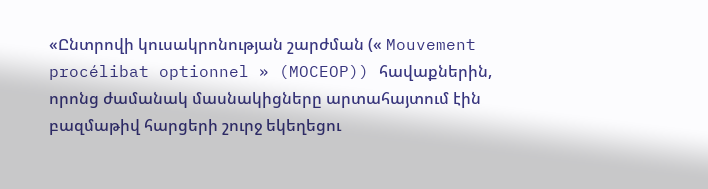«Ընտրովի կուսակրոնության շարժման (« Mouvement procélibat optionnel » (MOCEOP)) հավաքներին, որոնց ժամանակ մասնակիցները արտահայտում էին բազմաթիվ հարցերի շուրջ եկեղեցու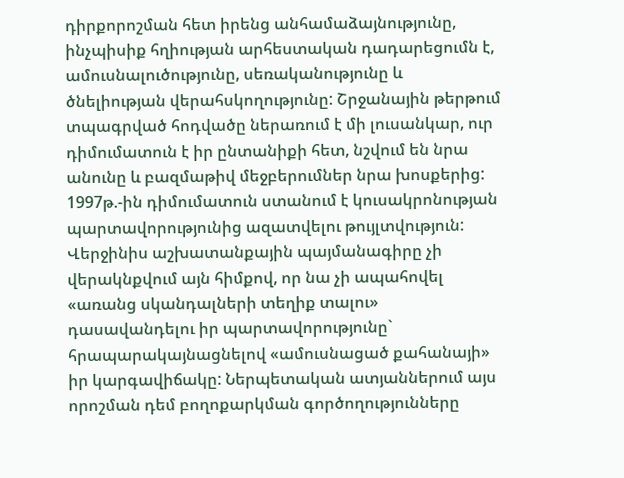դիրքորոշման հետ իրենց անհամաձայնությունը, ինչպիսիք հղիության արհեստական դադարեցումն է, ամուսնալուծությունը, սեռականությունը և ծնելիության վերահսկողությունը: Շրջանային թերթում տպագրված հոդվածը ներառում է մի լուսանկար, ուր դիմումատուն է իր ընտանիքի հետ, նշվում են նրա անունը և բազմաթիվ մեջբերումներ նրա խոսքերից: 1997թ.-ին դիմումատուն ստանում է կուսակրոնության պարտավորությունից ազատվելու թույլտվություն: Վերջինիս աշխատանքային պայմանագիրը չի վերակնքվում այն հիմքով, որ նա չի ապահովել «առանց սկանդալների տեղիք տալու» դասավանդելու իր պարտավորությունը` հրապարակայնացնելով «ամուսնացած քահանայի» իր կարգավիճակը: Ներպետական ատյաններում այս որոշման դեմ բողոքարկման գործողությունները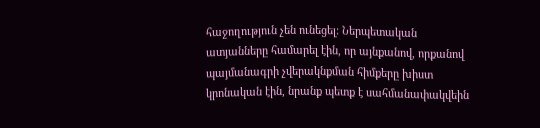հաջողություն չեն ունեցել: Ներպետական ատյանները համարել էին, որ այնքանով, որքանով պայմանագրի չվերակնքման հիմքերը խիստ կրոնական էին, նրանք պետք է սահմանափակվեին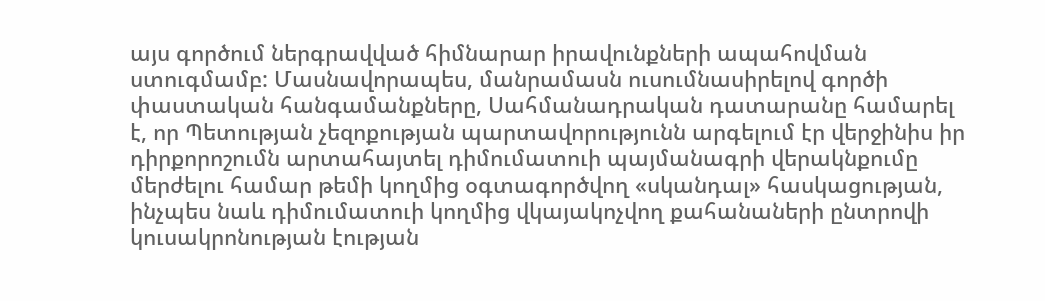այս գործում ներգրավված հիմնարար իրավունքների ապահովման ստուգմամբ: Մասնավորապես, մանրամասն ուսումնասիրելով գործի փաստական հանգամանքները, Սահմանադրական դատարանը համարել է, որ Պետության չեզոքության պարտավորությունն արգելում էր վերջինիս իր դիրքորոշումն արտահայտել դիմումատուի պայմանագրի վերակնքումը մերժելու համար թեմի կողմից օգտագործվող «սկանդալ» հասկացության, ինչպես նաև դիմումատուի կողմից վկայակոչվող քահանաների ընտրովի կուսակրոնության էության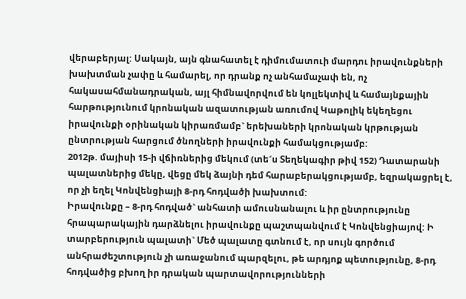վերաբերյալ: Սակայն, այն գնահատել է դիմումատուի մարդու իրավունքների խախտման չափը և համարել, որ դրանք ոչ անհամաչափ են, ոչ հակասահմանադրական, այլ հիմնավորվում են կոլլեկտիվ և համայնքային հարթությունում կրոնական ազատության առումով Կաթոլիկ եկեղեցու իրավունքի օրինական կիրառմամբ` երեխաների կրոնական կրթության ընտրության հարցում ծնողների իրավունքի համակցությամբ:
2012թ. մայիսի 15-ի վճիռներից մեկում (տե´ս Տեղեկագիր թիվ 152) Դատարանի պալատներից մեկը, վեցը մեկ ձայնի դեմ հարաբերակցությամբ, եզրակացրել է, որ չի եղել Կոնվենցիայի 8-րդ հոդվածի խախտում:
Իրավունքը – 8-րդ հոդված` անհատի ամուսնանալու և իր ընտրությունը հրապարակային դարձնելու իրավունքը պաշտպանվում է Կոնվենցիայով: Ի տարբերություն պալատի` Մեծ պալատը գտնում է, որ սույն գործում անհրաժեշտություն չի առաջանում պարզելու, թե արդյոք պետությունը, 8-րդ հոդվածից բխող իր դրական պարտավորությունների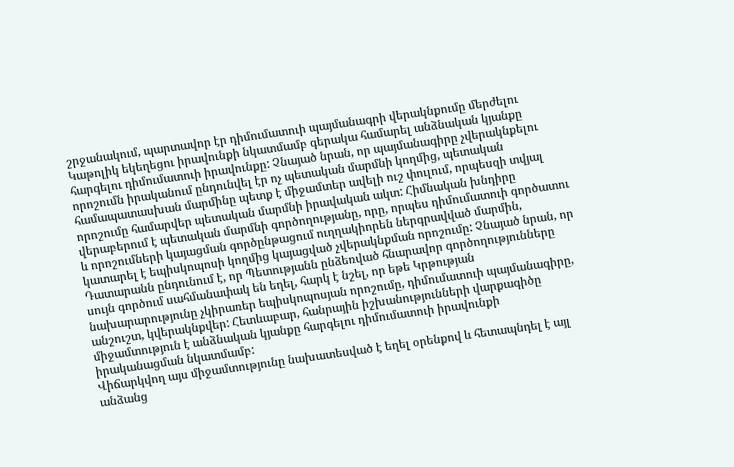շրջանակում, պարտավոր էր դիմումատուի պայմանագրի վերակնքումը մերժելու Կաթոլիկ եկեղեցու իրավունքի նկատմամբ գերակա համարել անձնական կյանքը հարգելու դիմումատուի իրավունքը: Չնայած նրան, որ պայմանագիրը չվերակնքելու որոշումն իրականում ընդունվել էր ոչ պետական մարմնի կողմից, պետական համապատասխան մարմինը պետք է միջամտեր ավելի ուշ փուլում, որպեսզի տվյալ որոշումը համարվեր պետական մարմնի իրավական ակտ: Հիմնական խնդիրը վերաբերում է պետական մարմնի գործողությանը, որը, որպես դիմումատուի գործատու և որոշումների կայացման գործընթացում ուղղակիորեն ներգրավված մարմին, կատարել է եպիսկոպոսի կողմից կայացված չվերակնքման որոշումը: Չնայած նրան, որ Դատարանն ընդունում է, որ Պետությանն ընձեռված հնարավոր գործողությունները սույն գործում սահմանափակ են եղել, հարկ է նշել, որ եթե Կրթության նախարարությունը չկիրառեր եպիսկոպոսյան որոշումը, դիմումատուի պայմանագիրը, անշուշտ, կվերակնքվեր: Հետևաբար, հանրային իշխանությունների վարքագիծը միջամտություն է անձնական կյանքը հարգելու դիմումատուի իրավունքի իրականացման նկատմամբ:
Վիճարկվող այս միջամտությունը նախատեսված է եղել օրենքով և հետապնդել է այլ անձանց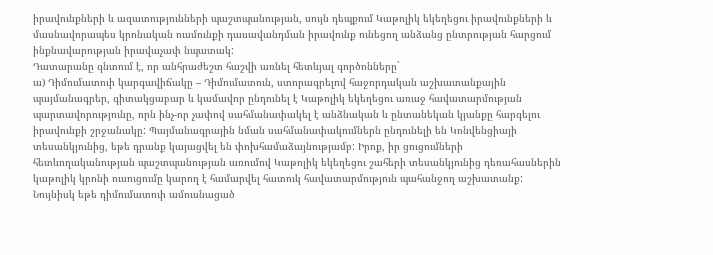իրավունքների և ազատությունների պաշտպանության, սույն դեպքում Կաթոլիկ եկեղեցու իրավունքների և մասնավորապես կրոնական ուսմունքի դասավանդման իրավունք ունեցող անձանց ընտրության հարցում ինքնավարության իրավաչափ նպատակ:
Դատարանը գնտում է, որ անհրաժեշտ հաշվի առնել հետևյալ գործոնները`
ա) Դիմումատուի կարգավիճակը – Դիմումատուն, ստորագրելով հաջորդական աշխատանքային պայմանագրեր, գիտակցաբար և կամավոր ընդունել է Կաթոլիկ եկեղեցու առաջ հավատարմության պարտավորությունը, որն ինչ-որ չափով սահմանափակել է անձնական և ընտանեկան կյանքը հարգելու իրավունքի շրջանակը: Պայմանագրային նման սահմանափակումներն ընդունելի են Կոնվենցիայի տեսանկյունից, եթե դրանք կայացվել են փոխհամաձայնությամբ: Իրոք, իր ցուցումների հետևողականության պաշտպանության առումով Կաթոլիկ եկեղեցու շահերի տեսանկյունից դեռահասներին կաթոլիկ կրոնի ուսուցումը կարող է համարվել հատուկ հավատարմություն պահանջող աշխատանք: Նույնիսկ եթե դիմումատուի ամուսնացած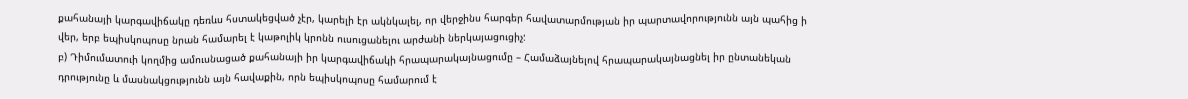քահանայի կարգավիճակը դեռևս հստակեցված չէր, կարելի էր ակնկալել, որ վերջինս հարգեր հավատարմության իր պարտավորությունն այն պահից ի վեր, երբ եպիսկոպոսը նրան համարել է կաթոլիկ կրոնն ուսուցանելու արժանի ներկայացուցիչ:
բ) Դիմումատուի կողմից ամուսնացած քահանայի իր կարգավիճակի հրապարակայնացումը – Համաձայնելով հրապարակայնացնել իր ընտանեկան դրությունը և մասնակցությունն այն հավաքին, որն եպիսկոպոսը համարում է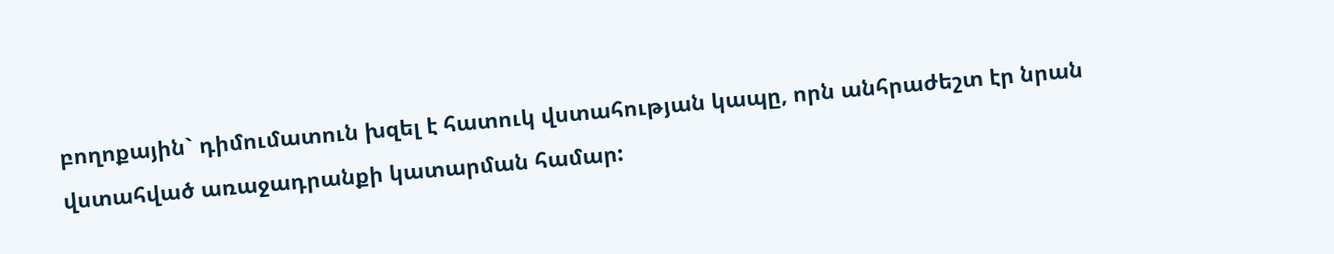բողոքային` դիմումատուն խզել է հատուկ վստահության կապը, որն անհրաժեշտ էր նրան վստահված առաջադրանքի կատարման համար: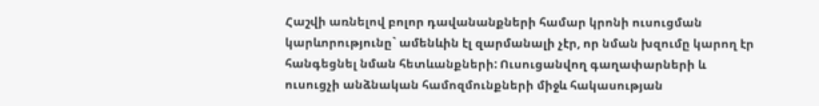Հաշվի առնելով բոլոր դավանանքների համար կրոնի ուսուցման կարևորությունը` ամենևին էլ զարմանալի չէր, որ նման խզումը կարող էր հանգեցնել նման հետևանքների: Ուսուցանվող գաղափարների և ուսուցչի անձնական համոզմունքների միջև հակասության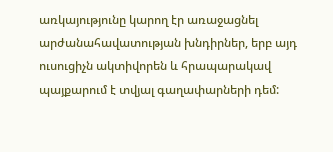առկայությունը կարող էր առաջացնել արժանահավատության խնդիրներ, երբ այդ ուսուցիչն ակտիվորեն և հրապարակավ պայքարում է տվյալ գաղափարների դեմ: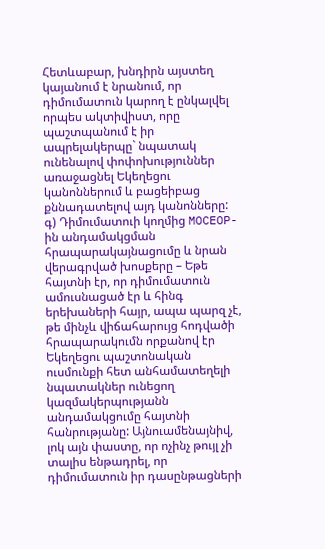Հետևաբար, խնդիրն այստեղ կայանում է նրանում, որ դիմումատուն կարող է ընկալվել որպես ակտիվիստ, որը պաշտպանում է իր ապրելակերպը` նպատակ ունենալով փոփոխություններ առաջացնել Եկեղեցու կանոններում և բացեիբաց քննադատելով այդ կանոնները:
գ) Դիմումատուի կողմից MOCEOP-ին անդամակցման հրապարակայնացումը և նրան վերագրված խոսքերը – Եթե հայտնի էր, որ դիմումատուն ամուսնացած էր և հինգ երեխաների հայր, ապա պարզ չէ, թե մինչև վիճահարույց հոդվածի հրապարակումն որքանով էր Եկեղեցու պաշտոնական ուսմունքի հետ անհամատեղելի նպատակներ ունեցող կազմակերպությանն անդամակցումը հայտնի հանրությանը: Այնուամենայնիվ, լոկ այն փաստը, որ ոչինչ թույլ չի տալիս ենթադրել, որ դիմումատուն իր դասընթացների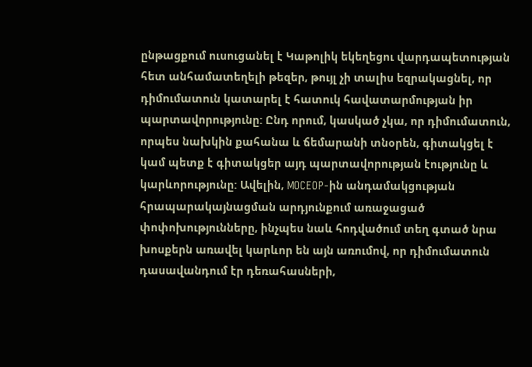ընթացքում ուսուցանել է Կաթոլիկ եկեղեցու վարդապետության հետ անհամատեղելի թեզեր, թույլ չի տալիս եզրակացնել, որ դիմումատուն կատարել է հատուկ հավատարմության իր պարտավորությունը: Ընդ որում, կասկած չկա, որ դիմումատուն, որպես նախկին քահանա և ճեմարանի տնօրեն, գիտակցել է կամ պետք է գիտակցեր այդ պարտավորության էությունը և կարևորությունը: Ավելին, MOCEOP-ին անդամակցության հրապարակայնացման արդյունքում առաջացած փոփոխությունները, ինչպես նաև հոդվածում տեղ գտած նրա խոսքերն առավել կարևոր են այն առումով, որ դիմումատուն դասավանդում էր դեռահասների,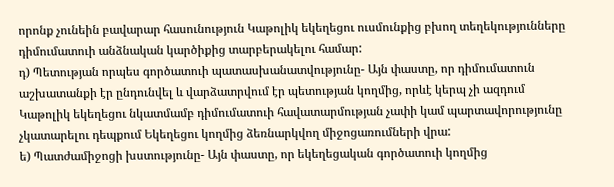որոնք չունեին բավարար հասունություն Կաթոլիկ եկեղեցու ուսմունքից բխող տեղեկությունները դիմումատուի անձնական կարծիքից տարբերակելու համար:
դ) Պետության որպես գործատուի պատասխանատվությունը- Այն փաստը, որ դիմումատուն աշխատանքի էր ընդունվել և վարձատրվում էր պետության կողմից, որևէ կերպ չի ազդում Կաթոլիկ եկեղեցու նկատմամբ դիմումատուի հավատարմության չափի կամ պարտավորությունը չկատարելու դեպքում Եկեղեցու կողմից ձեռնարկվող միջոցառումների վրա:
ե) Պատժամիջոցի խստությունը- Այն փաստը, որ եկեղեցական գործատուի կողմից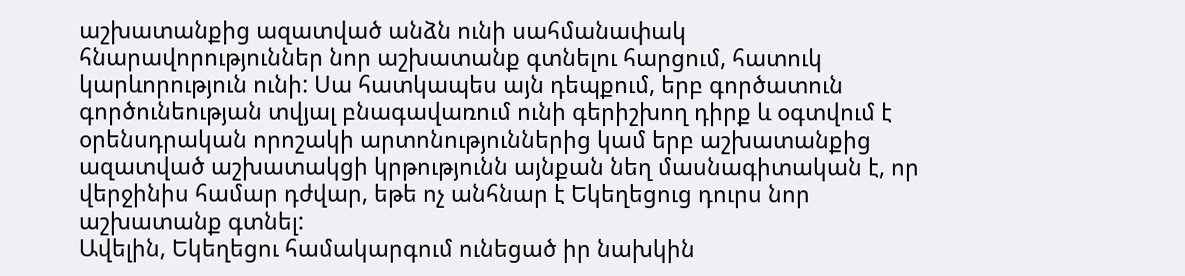աշխատանքից ազատված անձն ունի սահմանափակ հնարավորություններ նոր աշխատանք գտնելու հարցում, հատուկ կարևորություն ունի: Սա հատկապես այն դեպքում, երբ գործատուն գործունեության տվյալ բնագավառում ունի գերիշխող դիրք և օգտվում է օրենսդրական որոշակի արտոնություններից կամ երբ աշխատանքից ազատված աշխատակցի կրթությունն այնքան նեղ մասնագիտական է, որ վերջինիս համար դժվար, եթե ոչ անհնար է Եկեղեցուց դուրս նոր աշխատանք գտնել:
Ավելին, Եկեղեցու համակարգում ունեցած իր նախկին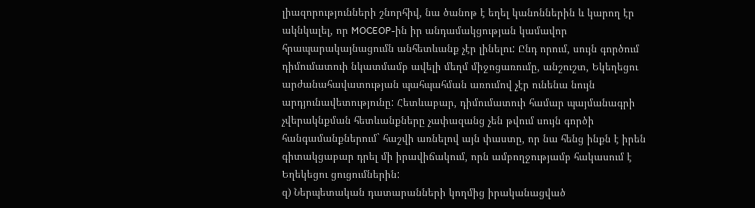լիազորությունների շնորհիվ, նա ծանոթ է եղել կանոններին և կարող էր ակնկալել, որ MOCEOP-ին իր անդամակցության կամավոր հրապարակայնացումն անհետևանք չէր լինելու: Ընդ որում, սույն գործում դիմումատուի նկատմամբ ավելի մեղմ միջոցառումը, անշուշտ, Եկեղեցու արժանահավատության պահպահման առումով չէր ունենա նույն արդյունավետությունը: Հետևաբար, դիմումատուի համար պայմանագրի չվերակնքման հետևանքները չափազանց չեն թվում սույն գործի հանգամանքներում` հաշվի առնելով այն փաստը, որ նա հենց ինքն է իրեն գիտակցաբար դրել մի իրավիճակում, որն ամբողջությամբ հակասում է Եղեկեցու ցուցումներին:
զ) Ներպետական դատարանների կողմից իրականացված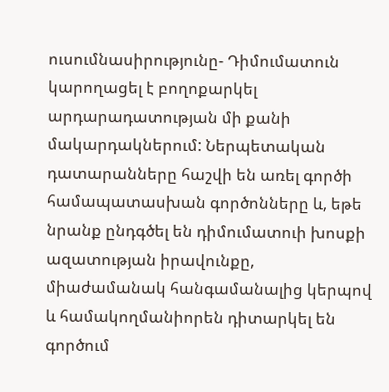ուսումնասիրությունը- Դիմումատուն կարողացել է բողոքարկել արդարադատության մի քանի մակարդակներում: Ներպետական դատարանները հաշվի են առել գործի համապատասխան գործոնները և, եթե նրանք ընդգծել են դիմումատուի խոսքի ազատության իրավունքը, միաժամանակ հանգամանալից կերպով և համակողմանիորեն դիտարկել են գործում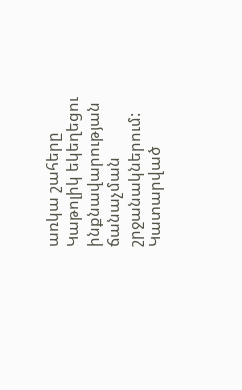առկա շահերը Կաթոլիկ եկեղեցու ինքնավարության ճանաչման շրջանակներում: Կատարված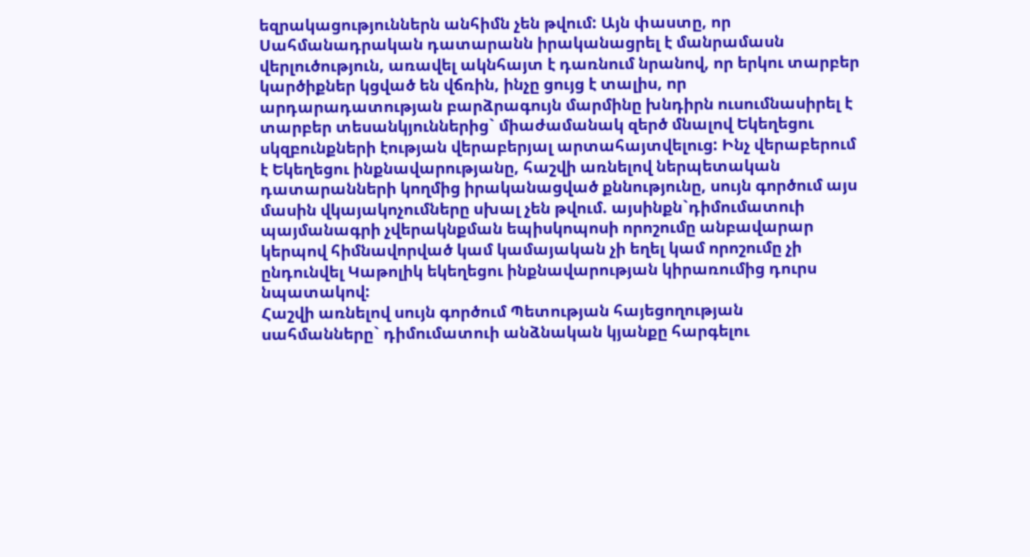եզրակացություններն անհիմն չեն թվում: Այն փաստը, որ Սահմանադրական դատարանն իրականացրել է մանրամասն վերլուծություն, առավել ակնհայտ է դառնում նրանով, որ երկու տարբեր կարծիքներ կցված են վճռին, ինչը ցույց է տալիս, որ արդարադատության բարձրագույն մարմինը խնդիրն ուսումնասիրել է տարբեր տեսանկյուններից` միաժամանակ զերծ մնալով Եկեղեցու սկզբունքների էության վերաբերյալ արտահայտվելուց: Ինչ վերաբերում է Եկեղեցու ինքնավարությանը, հաշվի առնելով ներպետական դատարանների կողմից իրականացված քննությունը, սույն գործում այս մասին վկայակոչումները սխալ չեն թվում. այսինքն`դիմումատուի պայմանագրի չվերակնքման եպիսկոպոսի որոշումը անբավարար կերպով հիմնավորված կամ կամայական չի եղել կամ որոշումը չի ընդունվել Կաթոլիկ եկեղեցու ինքնավարության կիրառումից դուրս նպատակով:
Հաշվի առնելով սույն գործում Պետության հայեցողության սահմանները` դիմումատուի անձնական կյանքը հարգելու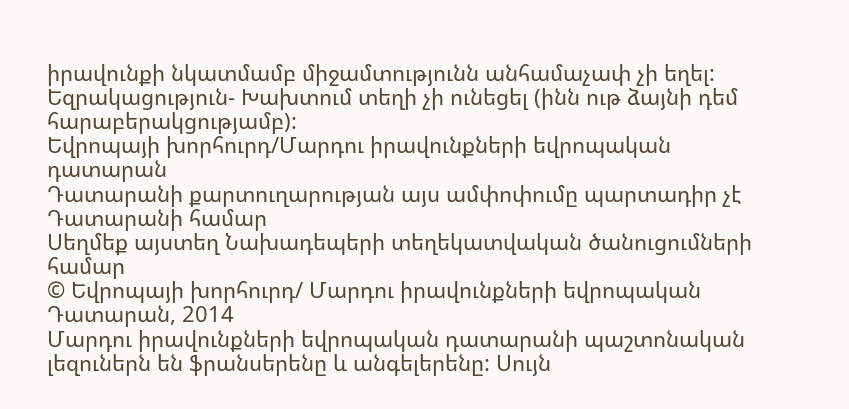իրավունքի նկատմամբ միջամտությունն անհամաչափ չի եղել:
Եզրակացություն- Խախտում տեղի չի ունեցել (ինն ութ ձայնի դեմ հարաբերակցությամբ):
Եվրոպայի խորհուրդ/Մարդու իրավունքների եվրոպական դատարան
Դատարանի քարտուղարության այս ամփոփումը պարտադիր չէ Դատարանի համար
Սեղմեք այստեղ Նախադեպերի տեղեկատվական ծանուցումների համար
© Եվրոպայի խորհուրդ/ Մարդու իրավունքների եվրոպական Դատարան, 2014
Մարդու իրավունքների եվրոպական դատարանի պաշտոնական լեզուներն են ֆրանսերենը և անգելերենը: Սույն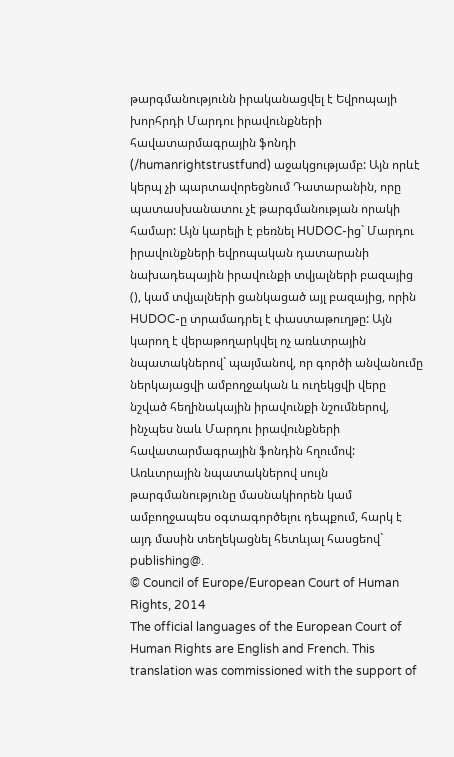թարգմանությունն իրականացվել է Եվրոպայի խորհրդի Մարդու իրավունքների հավատարմագրային ֆոնդի (/humanrightstrustfund) աջակցությամբ: Այն որևէ կերպ չի պարտավորեցնում Դատարանին, որը պատասխանատու չէ թարգմանության որակի համար: Այն կարելի է բեռնել HUDOC-ից` Մարդու իրավունքների եվրոպական դատարանի նախադեպային իրավունքի տվյալների բազայից (), կամ տվյալների ցանկացած այլ բազայից, որին HUDOC-ը տրամադրել է փաստաթուղթը: Այն կարող է վերաթողարկվել ոչ առևտրային նպատակներով` պայմանով, որ գործի անվանումը ներկայացվի ամբողջական և ուղեկցվի վերը նշված հեղինակային իրավունքի նշումներով, ինչպես նաև Մարդու իրավունքների հավատարմագրային ֆոնդին հղումով: Առևտրային նպատակներով սույն թարգմանությունը մասնակիորեն կամ ամբողջապես օգտագործելու դեպքում, հարկ է այդ մասին տեղեկացնել հետևյալ հասցեով` publishing@.
© Council of Europe/European Court of Human Rights, 2014
The official languages of the European Court of Human Rights are English and French. This translation was commissioned with the support of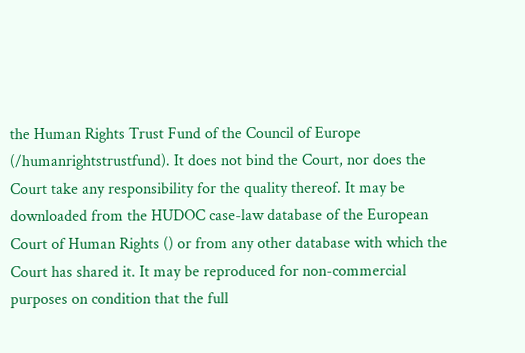the Human Rights Trust Fund of the Council of Europe (/humanrightstrustfund). It does not bind the Court, nor does the Court take any responsibility for the quality thereof. It may be downloaded from the HUDOC case-law database of the European Court of Human Rights () or from any other database with which the Court has shared it. It may be reproduced for non-commercial purposes on condition that the full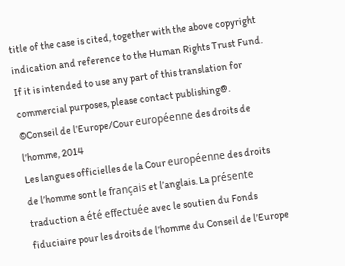title of the case is cited, together with the above copyright indication and reference to the Human Rights Trust Fund. If it is intended to use any part of this translation for commercial purposes, please contact publishing@.
©Conseil de l’Europe/Cour européenne des droits de l’homme, 2014
Les langues officielles de la Cour européenne des droits de l’homme sont le français et l’anglais. La présente traduction a été effectuée avec le soutien du Fonds fiduciaire pour les droits de l’homme du Conseil de l’Europe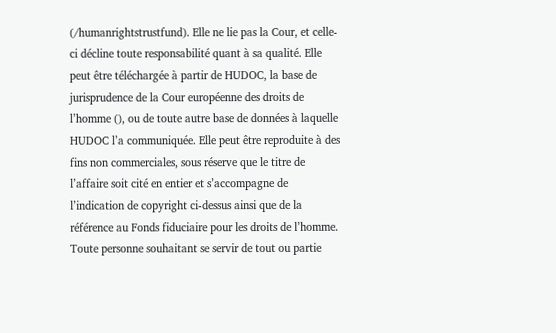(/humanrightstrustfund). Elle ne lie pas la Cour, et celle-ci décline toute responsabilité quant à sa qualité. Elle peut être téléchargée à partir de HUDOC, la base de jurisprudence de la Cour européenne des droits de l’homme (), ou de toute autre base de données à laquelle HUDOC l’a communiquée. Elle peut être reproduite à des fins non commerciales, sous réserve que le titre de l’affaire soit cité en entier et s’accompagne de l’indication de copyright ci-dessus ainsi que de la référence au Fonds fiduciaire pour les droits de l’homme. Toute personne souhaitant se servir de tout ou partie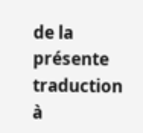de la présente traduction à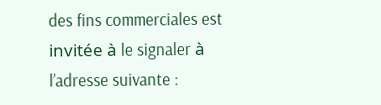des fins commerciales est invitée à le signaler à l’adresse suivante :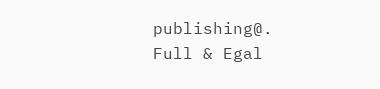publishing@.
Full & Egal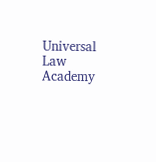Universal Law Academy